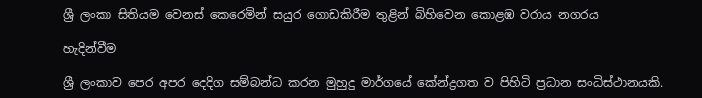ශ්‍රී ලංකා සිතියම වෙනස් කෙරෙමින් සයුර ගොඩකිරීම තුළින් බිහිවෙන කොළඹ වරාය නගරය

හැදින්වීම

ශ්‍රී ලංකාව පෙර අපර දෙදිග සම්බන්ධ කරන මුහුදු මාර්ගයේ කේන්ද්‍රගත ව පිහිටි ප්‍රධාන සංධිස්ථානයකි.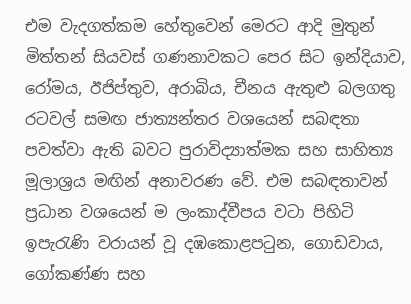එම වැදගත්කම හේතුවෙන් මෙරට ආදි මුතුන් මිත්තන් සියවස් ගණනාවකට පෙර සිට ඉන්දියාව, රෝමය, ඊජිප්තුව, අරාබිය, චීනය ඇතුළු බලගතු රටවල් සමඟ ජාත්‍යන්තර වශයෙන් සබඳතා පවත්වා ඇති බවට පුරාවිද්‍යාත්මක සහ සාහිත්‍ය මූලාශ්‍රය මඟින් අනාවරණ වේ. එම සබඳතාවන් ප්‍රධාන වශයෙන් ම ලංකාද්වීපය වටා පිහිටි ඉපැරැණි වරායන් වූ දඹකොළපටුන, ගොඩවාය, ගෝකණ්ණ සහ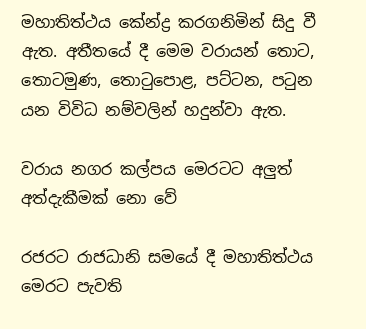මහාතිත්ථය කේන්ද්‍ර කරගනිමින් සිදු වී ඇත. අතීතයේ දී මෙම වරායන් තොට, තොටමුණ, තොටුපොළ, පට්ටන, පටුන යන විවිධ නම්වලින් හදුන්වා ඇත.

වරාය නගර කල්පය මෙරටට අලුත් අත්දැකීමක් නො වේ

රජරට රාජධානි සමයේ දී මහාතිත්ථය මෙරට පැවති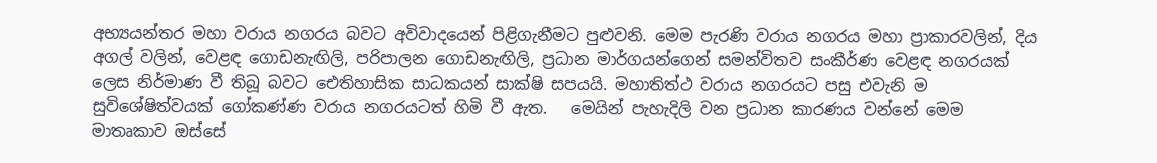අභ්‍යයන්තර මහා වරාය නගරය බවට අවිවාදයෙන් පිළිගැනීමට පුළුවනි. මෙම පැරණි වරාය නගරය මහා ප්‍රාකාරවලින්, දිය අගල් වලින්, වෙළඳ ගොඩනැඟිලි, පරිපාලන ගොඩනැඟිලි, ප්‍රධාන මාර්ගයන්ගෙන් සමන්විතව සංකීර්ණ වෙළඳ නගරයක් ලෙස නිර්මාණ වී තිබූ බවට ඓතිහාසික සාධකයන් සාක්ෂි සපයයි. මහාතිත්ථ වරාය නගරයට පසු එවැනි ම සුවිශේෂිත්වයක් ගෝකණ්ණ වරාය නගරයටත් හිමි වී ඇත.   මෙයින් පැහැදිලි වන ප්‍රධාන කාරණය වන්නේ මෙම මාතෘකාව ඔස්සේ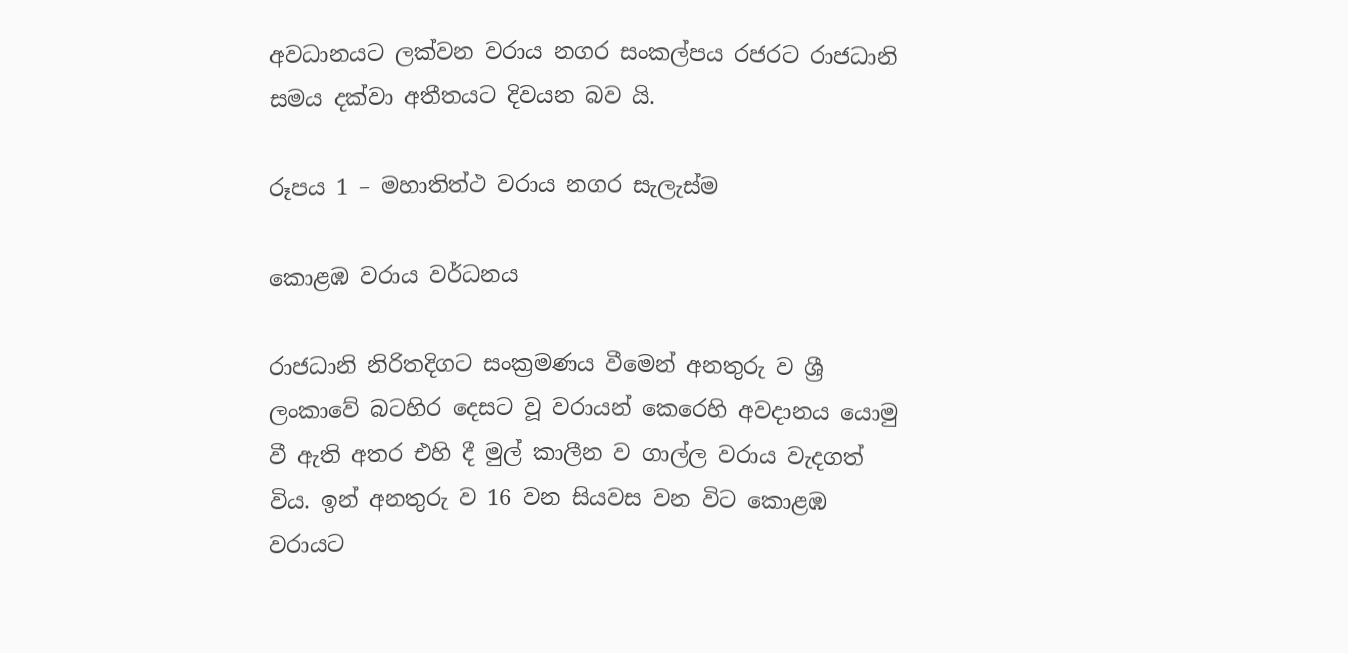අවධානයට ලක්වන වරාය නගර සංකල්පය රජරට රාජධානි සමය දක්වා අතීතයට දිවයන බව යි.

රූපය 1 – මහාතිත්ථ වරාය නගර සැලැස්ම

කොළඹ වරාය වර්ධනය

රාජධානි නිරිතදිගට සංක්‍රමණය වීමෙන් අනතුරු ව ශ්‍රී ලංකාවේ බටහිර දෙසට වූ වරායන් කෙරෙහි අවදානය යොමු වී ඇති අතර එහි දී මුල් කාලීන ව ගාල්ල වරාය වැදගත් විය. ඉන් අනතුරු ව 16 වන සියවස වන විට කොළඹ වරායට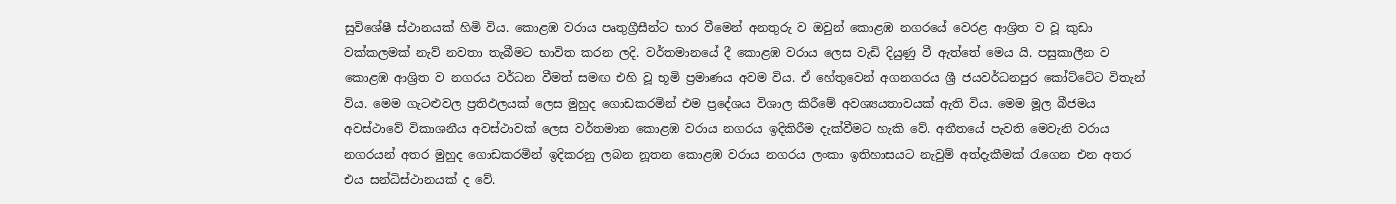සුවිශේෂී ස්ථානයක් හිමි විය. කොළඹ වරාය පෘතුග්‍රීසීන්ට භාර වීමෙන් අනතුරු ව ඔවුන් කොළඹ නගරයේ වෙරළ ආශ්‍රිත ව වූ කුඩා වක්කලමක් නැව් නවතා තැබීමට භාවිත කරන ලදි. වර්තමානයේ දී කොළඹ වරාය ලෙස වැඩි දියුණු වී ඇත්තේ මෙය යි. පසුකාලීන ව කොළඹ ආශ්‍රිත ව නගරය වර්ධන වීමත් සමඟ එහි වූ භූමි ප්‍රමාණය අවම විය. ඒ හේතුවෙන් අගනගරය ශ්‍රී ජයවර්ධනපුර කෝට්ටේට විතැන් විය. මෙම ගැටළුවල ප්‍රතිඵලයක් ලෙස මුහුද ගොඩකරමින් එම ප්‍රදේශය විශාල කිරීමේ අවශ්‍යයතාවයක් ඇති විය. මෙම මූල බීජමය අවස්ථාවේ විකාශනීය අවස්ථාවක් ලෙස වර්තමාන කොළඹ වරාය නගරය ඉදිකිරීම දැක්වීමට හැකි වේ. අතීතයේ පැවති මෙවැනි වරාය නගරයන් අතර මුහුද ගොඩකරමින් ඉදිකරනු ලබන නූතන කොළඹ වරාය නගරය ලංකා ඉතිහාසයට නැවුම් අත්දැකීමක් රැගෙන එන අතර එය සන්ධිස්ථානයක් ද වේ.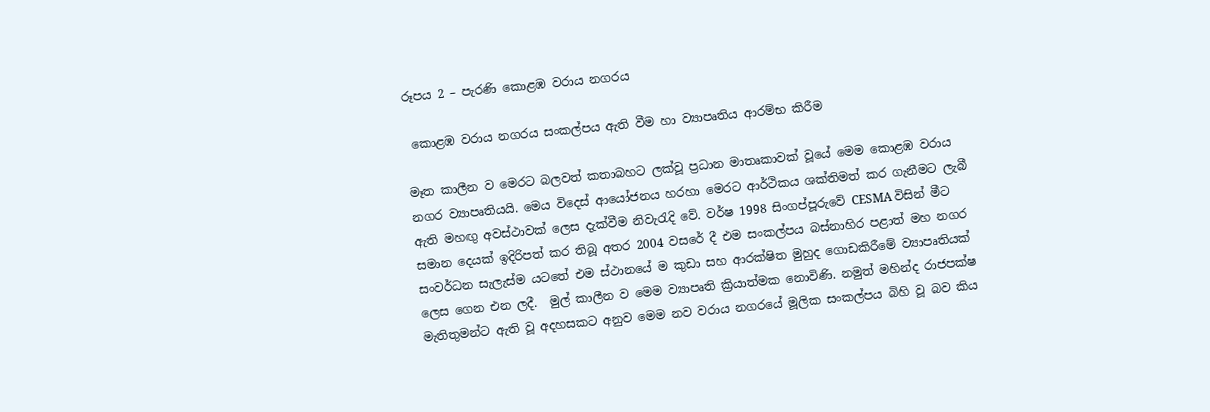රූපය 2 – පැරණි කොළඹ වරාය නගරය

 කොළඹ වරාය නගරය සංකල්පය ඇති වීම හා ව්‍යාපෘතිය ආරම්භ කිරීම

මෑත කාලීන ව මෙරට බලවත් කතාබහට ලක්වූ ප්‍රධාන මාතෘකාවක් වූයේ මෙම කොළඹ වරාය නගර ව්‍යාපෘතියයි. මෙය විදෙස් ආයෝජනය හරහා මෙරට ආර්ථිකය ශක්තිමත් කර ගැනීමට ලැබී ඇති මහඟු අවස්ථාවක් ලෙස දැක්වීම නිවැරැදි වේ. වර්ෂ 1998 සිංගප්පූරුවේ CESMA විසින් මීට සමාන දෙයක් ඉදිරිපත් කර තිබූ අතර 2004 වසරේ දී එම සංකල්පය බස්නාහිර පළාත් මහ නගර සංවර්ධන සැලැස්ම යටතේ එම ස්ථානයේ ම කුඩා සහ ආරක්ෂිත මුහුද ගොඩකිරීමේ ව්‍යාපෘතියක් ලෙස ගෙන එන ලදී.  මුල් කාලීන ව මෙම ව්‍යාපෘති ක්‍රියාත්මක නොවිණි. නමුත් මහින්ද රාජපක්ෂ මැතිතුමන්ට ඇති වූ අදහසකට අනුව මෙම නව වරාය නගරයේ මූලික සංකල්පය බිහි වූ බව කිය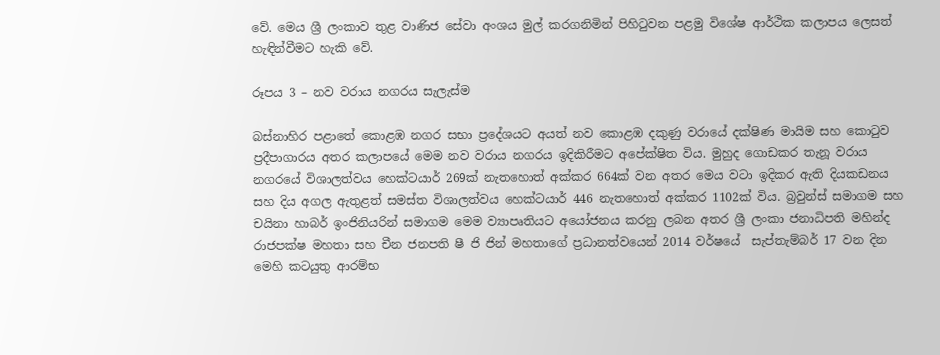වේ. මෙය ශ්‍රී ලංකාව තුළ වාණිජ සේවා අංශය මුල් කරගනිමින් පිහිටුවන පළමු විශේෂ ආර්ථික කලාපය ලෙසත්  හැඳින්වීමට හැකි වේ.

රූපය 3 – නව වරාය නගරය සැලැස්ම

බස්නාහිර පළාතේ කොළඹ නගර සභා ප්‍රදේශයට අයත් නව කොළඹ දකුණු වරායේ දක්ෂිණ මායිම සහ කොටුව ප්‍රදීපාගාරය අතර කලාපයේ මෙම නව වරාය නගරය ඉදිකිරීමට අපේක්ෂිත විය. මුහුද ගොඩකර තැනූ වරාය නගරයේ විශාලත්වය හෙක්ටයාර් 269ක් නැතහොත් අක්කර 664ක් වන අතර මෙය වටා ඉදිකර ඇති දියකඩනය සහ දිය අගල ඇතුළත් සමස්ත විශාලත්වය හෙක්ටයාර් 446 නැතහොත් අක්කර 1102ක් විය. බ්‍රවුන්ස් සමාගම සහ චයිනා හාබර් ඉංජිනියරින් සමාගම මෙම ව්‍යාපෘතියට අයෝජනය කරනු ලබන අතර ශ්‍රී ලංකා ජනාධිපති මහින්ද රාජපක්ෂ මහතා සහ චීන ජනපති ෂී ජි ජින් මහතාගේ ප්‍රධානත්වයෙන් 2014 වර්ෂයේ  සැප්තැම්බර් 17 වන දින මෙහි කටයුතු ආරම්භ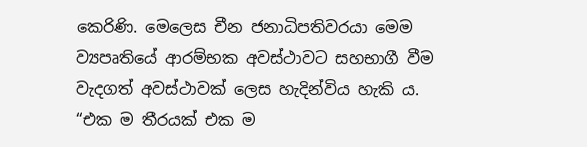කෙරිණි. මෙලෙස චීන ජනාධිපතිවරයා මෙම ව්‍යපෘතියේ ආරම්භක අවස්ථාවට සහභාගී වීම වැදගත් අවස්ථාවක් ලෙස හැදින්විය හැකි ය. “එක ම තීරයක් එක ම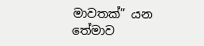මාවතක්” යන තේමාව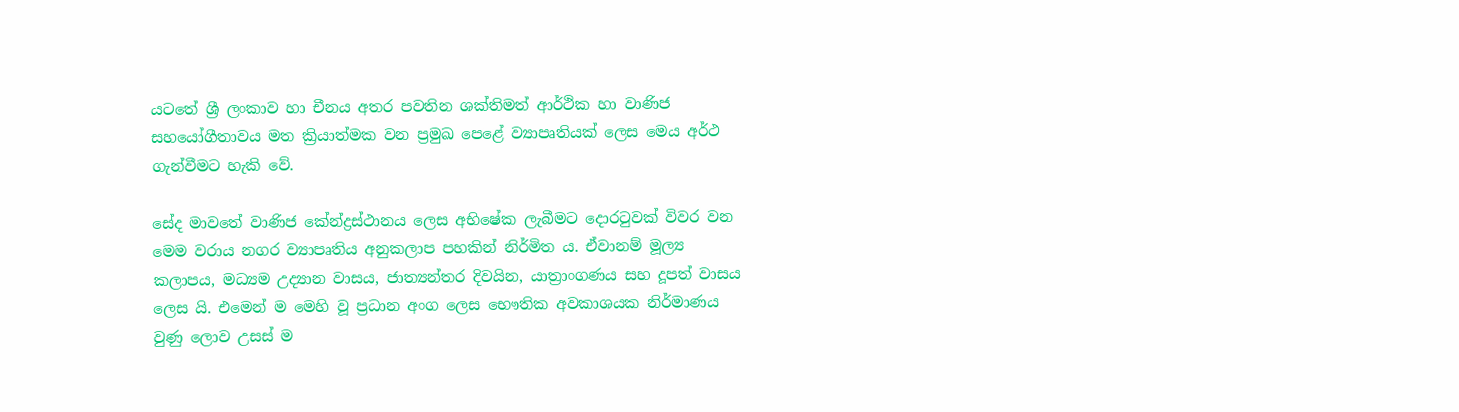යටතේ ශ්‍රී ලංකාව හා චීනය අතර පවතින ශක්තිමත් ආර්ථික හා වාණිජ සහයෝගීතාවය මත ක්‍රියාත්මක වන ප්‍රමුඛ පෙළේ ව්‍යාපෘතියක් ලෙස මෙය අර්ථ ගැන්වීමට හැකි වේ.

සේද මාවතේ වාණිජ කේන්ද්‍රස්ථානය ලෙස අභිෂේක ලැබීමට දොරටුවක් විවර වන මෙම වරාය නගර ව්‍යාපෘතිය අනුකලාප පහකින් නිර්මිත ය. ඒවානම් මූල්‍ය කලාපය, මධ්‍යම උද්‍යාන වාසය, ජාත්‍යන්තර දිවයින, යාත්‍රාංගණය සහ දූපත් වාසය ලෙස යි. එමෙන් ම මෙහි වූ ප්‍රධාන අංග ලෙස භෞතික අවකාශයක නිර්මාණය වුණු ලොව උසස් ම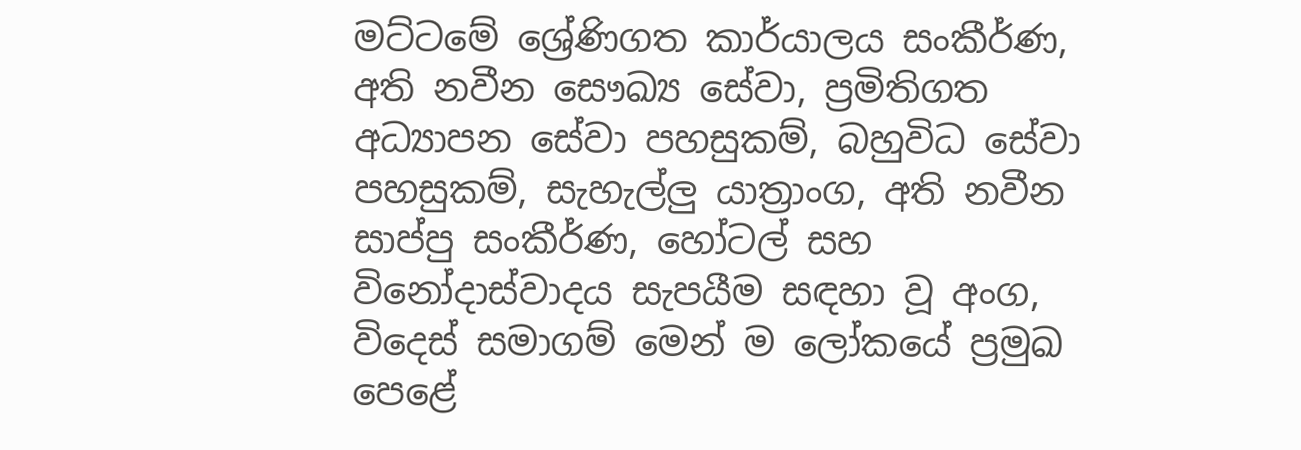මට්ටමේ ශ්‍රේණිගත කාර්යාලය සංකීර්ණ, අති නවීන සෞඛ්‍ය සේවා, ප්‍රමිතිගත අධ්‍යාපන සේවා පහසුකම්, බහුවිධ සේවා පහසුකම්, සැහැල්ලු යාත්‍රාංග, අති නවීන සාප්පු සංකීර්ණ, හෝටල් සහ විනෝදාස්වාදය සැපයීම සඳහා වූ අංග, විදෙස් සමාගම් මෙන් ම ලෝකයේ ප්‍රමුඛ පෙළේ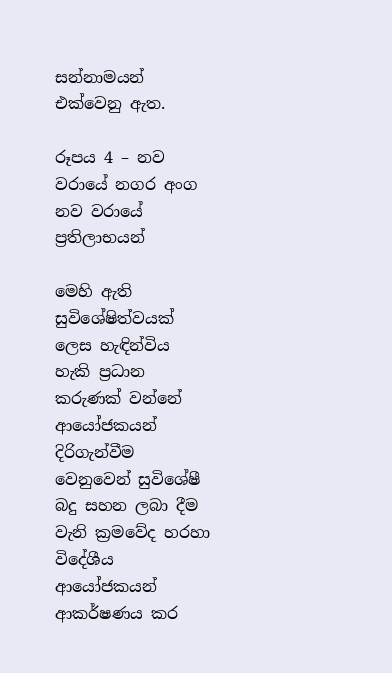සන්නාමයන් එක්වෙනු ඇත.

රූපය 4 – නව වරායේ නගර අංග
නව වරායේ ප්‍රතිලාභයන්

මෙහි ඇති සුවිශේෂිත්වයක් ලෙස හැඳින්විය හැකි ප්‍රධාන කරුණක් වන්නේ ආයෝජකයන් දිරිගැන්වීම වෙනුවෙන් සුවිශේෂී බදු සහන ලබා දීම වැනි ක්‍රමවේද හරහා විදේශීය ආයෝජකයන් ආකර්ෂණය කර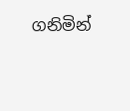ගනිමින්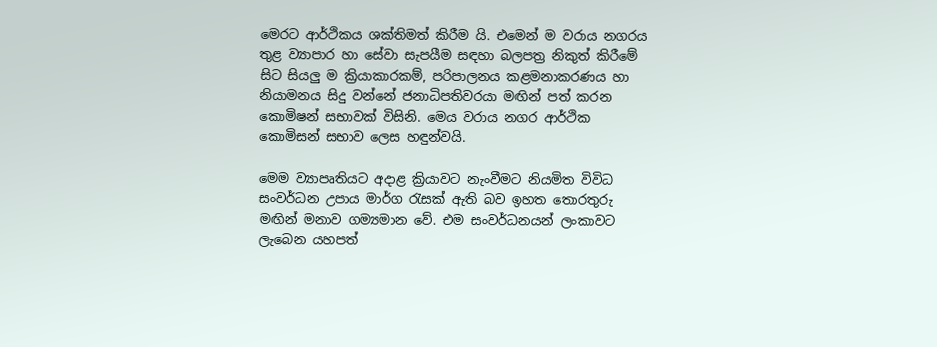මෙරට ආර්ථිකය ශක්තිමත් කිරීම යි. එමෙන් ම වරාය නගරය තුළ ව්‍යාපාර හා සේවා සැපයීම සඳහා බලපත්‍ර නිකුත් කිරීමේ සිට සියලු ම ක්‍රියාකාරකම්, පරිපාලනය කළමනාකරණය හා නියාමනය සිදු වන්නේ ජනාධිපතිවරයා මඟින් පත් කරන කොමිෂන් සභාවක් විසිනි. මෙය වරාය නගර ආර්ථික කොමිසන් සභාව ලෙස හඳුන්වයි.

මෙම ව්‍යාපෘතියට අදාළ ක්‍රියාවට නැංවීමට නියමිත විවිධ සංවර්ධන උපාය මාර්ග රැසක් ඇති බව ඉහත තොරතුරු මඟින් මනාව ගම්‍යමාන වේ. එම සංවර්ධනයන් ලංකාවට ලැබෙන යහපත්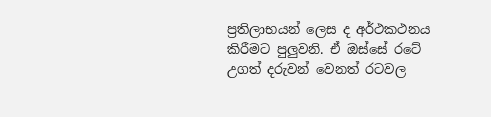ප්‍රතිලාභයන් ලෙස ද අර්ථකථනය කිරීමට පුලුවනි. ඒ ඔස්සේ රටේ උගත් දරුවන් වෙනත් රටවල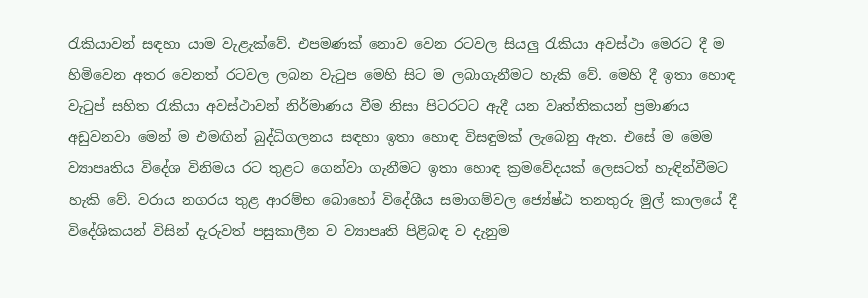රැකියාවන් සඳහා යාම වැළැක්වේ. එපමණක් නොව වෙන රටවල සියලු රැකියා අවස්ථා මෙරට දී ම හිමිවෙන අතර වෙනත් රටවල ලබන වැටුප මෙහි සිට ම ලබාගැනීමට හැකි වේ. මෙහි දී ඉතා හොඳ වැටුප් සහිත රැකියා අවස්ථාවන් නිර්මාණය වීම නිසා පිටරටට ඇදී යන වෘත්තිකයන් ප්‍රමාණය අඩුවනවා මෙන් ම එමඟින් බුද්ධිගලනය සඳහා ඉතා හොඳ විසඳුමක් ලැබෙනු ඇත. එසේ ම මෙම ව්‍යාපෘතිය විදේශ විනිමය රට තුළට ගෙන්වා ගැනීමට ඉතා හොඳ ක්‍රමවේදයක් ලෙසටත් හැඳින්වීමට හැකි වේ. වරාය නගරය තුළ ආරම්භ බොහෝ විදේශීය සමාගම්වල ජ්‍යේෂ්ඨ තනතුරු මුල් කාලයේ දී විදේශිකයන් විසින් දැරුවත් පසුකාලීන ව ව්‍යාපෘති පිළිබඳ ව දැනුම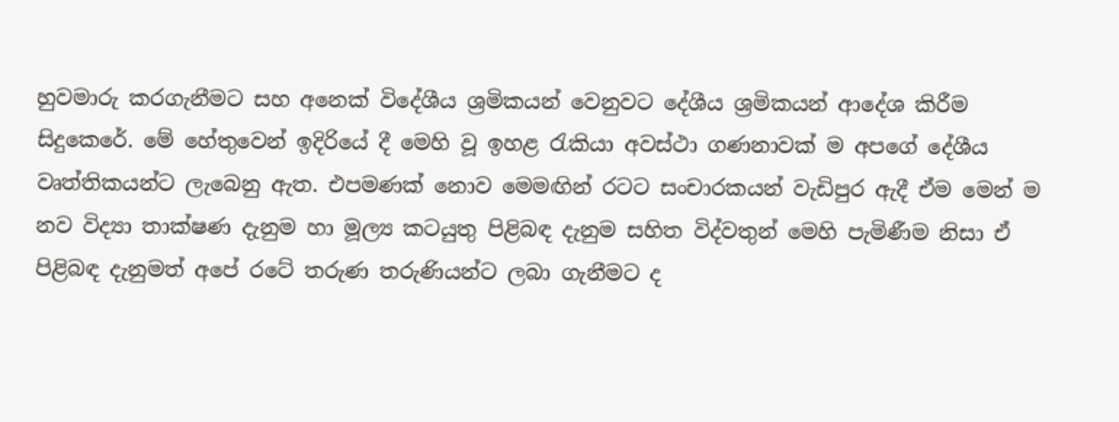හුවමාරු කරගැනීමට සහ අනෙක් විදේශීය ශ්‍රමිකයන් වෙනුවට දේශීය ශ්‍රමිකයන් ආදේශ කිරීම සිදුකෙරේ. මේ හේතුවෙන් ඉදිරියේ දී මෙහි වූ ඉහළ රැකියා අවස්ථා ගණනාවක් ම අපගේ දේශීය වෘත්තිකයන්ට ලැබෙනු ඇත. එපමණක් නොව මෙමඟින් රටට සංචාරකයන් වැඩිපුර ඇදී ඒම මෙන් ම නව විද්‍යා තාක්ෂණ දැනුම හා මූල්‍ය කටයුතු පිළිබඳ දැනුම සහිත විද්වතුන් මෙහි පැමිණීම නිසා ඒ පිළිබඳ දැනුමත් අපේ රටේ තරුණ තරුණියන්ට ලබා ගැනීමට ද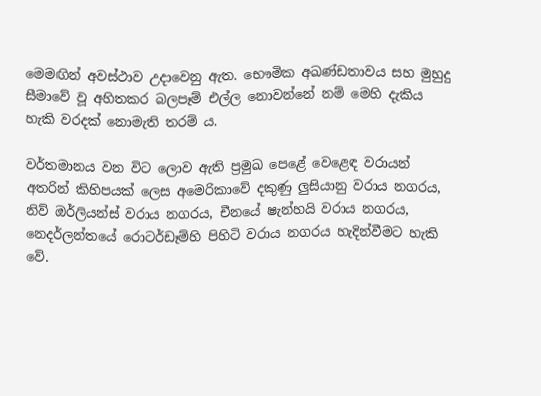මෙමඟින් අවස්ථාව උදාවෙනු ඇත. භෞමික අඛණ්ඩතාවය සහ මුහුදු සීමාවේ වූ අහිතකර බලපෑම් එල්ල නොවන්නේ නම් මෙහි දැකිය හැකි වරදක් නොමැති තරම් ය.

වර්තමානය වන විට ලොව ඇති ප්‍රමුඛ පෙළේ වෙළෙඳ වරායන් අතරින් කිහිපයක් ලෙස අමෙරිකාවේ දකුණු ලුසියානු වරාය නගරය, නිව් ඔර්ලියන්ස් වරාය නගරය, චීනයේ ෂැන්හයි වරාය නගරය, නෙදර්ලන්තයේ රොටර්ඩෑම්හි පිහිටි වරාය නගරය හැදින්වීමට හැකි වේ.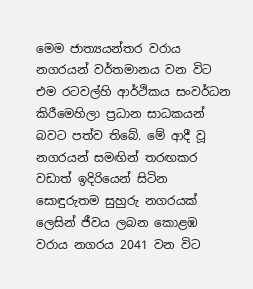මෙම ජාත්‍යයන්තර වරාය නගරයන් වර්තමානය වන විට එම රටවල්හි ආර්ථිකය සංවර්ධන කිරීමෙහිලා ප්‍රධාන සාධකයන් බවට පත්ව තිබේ. මේ ආදී වූ නගරයන් සමඟින් තරඟකර වඩාත් ඉදිරියෙන් සිටින සොඳුරුතම සුහුරු නගරයක් ලෙසින් ජීවය ලබන කොළඹ වරාය නගරය 2041 වන විට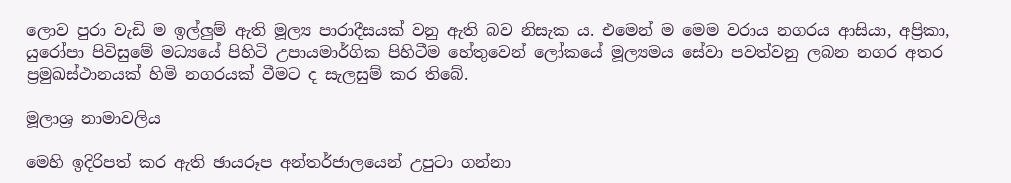ලොව පුරා වැඩි ම ඉල්ලුම් ඇති මූල්‍ය පාරාදීසයක් වනු ඇති බව නිසැක ය. එමෙන් ම මෙම වරාය නගරය ආසියා, අප්‍රිකා, යුරෝපා පිවිසුමේ මධ්‍යයේ පිහිටි උපායමාර්ගික පිහිටීම හේතුවෙන් ලෝකයේ මූල්‍යමය සේවා පවත්වනු ලබන නගර අතර ප්‍රමුඛස්ථානයක් හිමි නගරයක් වීමට ද සැලසුම් කර තිබේ.

මූලාශ්‍ර නාමාවලිය

මෙහි ඉදිරිපත් කර ඇති ඡායරූප අන්තර්ජාලයෙන් උපුටා ගන්නා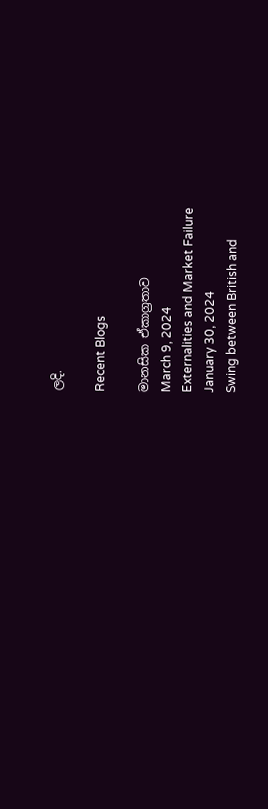ලදි.

Recent Blogs

මානසික ඒකාග්‍රතාව
March 9, 2024
Externalities and Market Failure
January 30, 2024
Swing between British and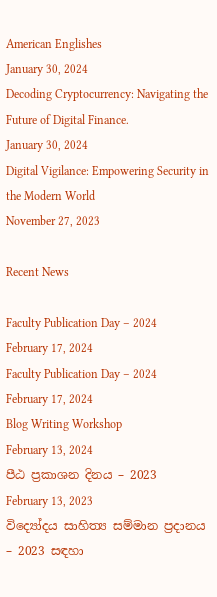American Englishes
January 30, 2024
Decoding Cryptocurrency: Navigating the Future of Digital Finance.
January 30, 2024
Digital Vigilance: Empowering Security in the Modern World
November 27, 2023

Recent News

Faculty Publication Day – 2024
February 17, 2024
Faculty Publication Day – 2024
February 17, 2024
Blog Writing Workshop
February 13, 2024
පීඨ ප්‍රකාශන දිනය – 2023
February 13, 2023
විද්‍යෝදය සාහිත්‍ය සම්මාන ප්‍රදානය – 2023 සඳහා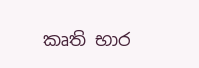කෘති භාර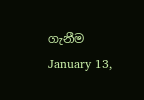ගැනීම
January 13,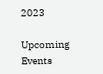2023

Upcoming Events